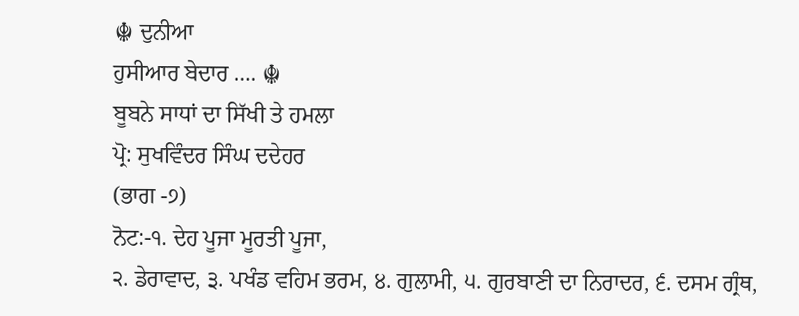☬ ਦੁਨੀਆ
ਹੁਸੀਆਰ ਬੇਦਾਰ …. ☬
ਬੂਬਨੇ ਸਾਧਾਂ ਦਾ ਸਿੱਖੀ ਤੇ ਹਮਲਾ
ਪ੍ਰੋ: ਸੁਖਵਿੰਦਰ ਸਿੰਘ ਦਦੇਹਰ
(ਭਾਗ -੭)
ਨੋਟ:-੧. ਦੇਹ ਪੂਜਾ ਮੂਰਤੀ ਪੂਜਾ,
੨. ਡੇਰਾਵਾਦ, ੩. ਪਖੰਡ ਵਹਿਮ ਭਰਮ, ੪. ਗੁਲਾਮੀ, ੫. ਗੁਰਬਾਣੀ ਦਾ ਨਿਰਾਦਰ, ੬. ਦਸਮ ਗ੍ਰੰਥ,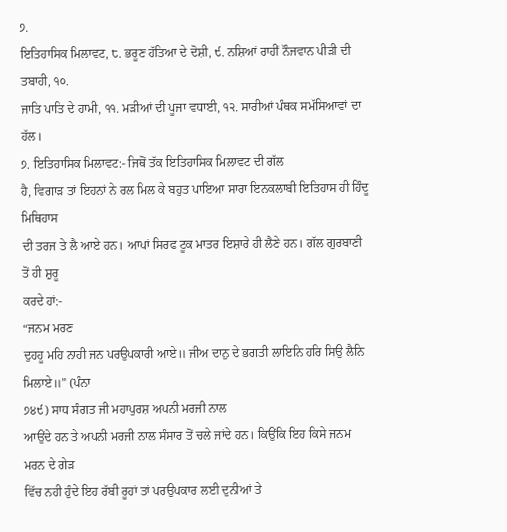੭.
ਇਤਿਹਾਸਿਕ ਮਿਲਾਵਟ, ੮. ਭਰੂਣ ਹੱਤਿਆ ਦੇ ਦੋਸ਼ੀ, ੯. ਨਸ਼ਿਆਂ ਰਾਹੀਂ ਨੌਜਵਾਨ ਪੀੜੀ ਦੀ ਤਬਾਹੀ, ੧੦.
ਜਾਤਿ ਪਾਤਿ ਦੇ ਹਾਮੀ, ੧੧. ਮੜੀਆਂ ਦੀ ਪੂਜਾ ਵਧਾਈ, ੧੨. ਸਾਰੀਆਂ ਪੰਥਕ ਸਮੱਸਿਆਵਾਂ ਦਾ ਹੱਲ।
੭. ਇਤਿਹਾਸਿਕ ਮਿਲਾਵਟ:- ਜਿਥੋਂ ਤੱਕ ਇਤਿਹਾਸਿਕ ਮਿਲਾਵਟ ਦੀ ਗੱਲ
ਹੈ, ਵਿਗਾੜ ਤਾਂ ਇਹਨਾਂ ਨੇ ਰਲ ਮਿਲ ਕੇ ਬਹੁਤ ਪਾਇਆ ਸਾਰਾ ਇਨਕਲਾਬੀ ਇਤਿਹਾਸ ਹੀ ਹਿੰਦੂ ਮਿਥਿਹਾਸ
ਦੀ ਤਰਜ ਤੇ ਲੈ ਆਏ ਹਨ। ਆਪਾਂ ਸਿਰਫ ਟੂਕ ਮਾਤਰ ਇਸ਼ਾਰੇ ਹੀ ਲੈਣੇ ਹਨ। ਗੱਲ ਗੁਰਬਾਣੀ ਤੋਂ ਹੀ ਸ਼ੁਰੂ
ਕਰਦੇ ਹਾਂ:-
“ਜਨਮ ਮਰਣ
ਦੁਹਹੂ ਮਹਿ ਨਾਹੀ ਜਨ ਪਰਉਪਕਾਰੀ ਆਏ॥ ਜੀਅ ਦਾਨੁ ਦੇ ਭਗਤੀ ਲਾਇਨਿ ਹਰਿ ਸਿਉ ਲੈਨਿ ਮਿਲਾਏ॥” (ਪੰਨਾ
੭੪੯) ਸਾਧ ਸੰਗਤ ਜੀ ਮਹਾਪੁਰਸ਼ ਅਪਨੀ ਮਰਜੀ ਨਾਲ
ਆਉਂਦੇ ਹਨ ਤੇ ਅਪਨੀ ਮਰਜੀ ਨਾਲ ਸੰਸਾਰ ਤੋਂ ਚਲੇ ਜਾਂਦੇ ਹਨ। ਕਿਉਂਕਿ ਇਹ ਕਿਸੇ ਜਨਮ ਮਰਨ ਦੇ ਗੇੜ
ਵਿੱਚ ਨਹੀ ਹੁੰਦੇ ਇਹ ਰੱਬੀ ਰੂਹਾਂ ਤਾਂ ਪਰਉਪਕਾਰ ਲਈ ਦੁਨੀਆਂ ਤੇ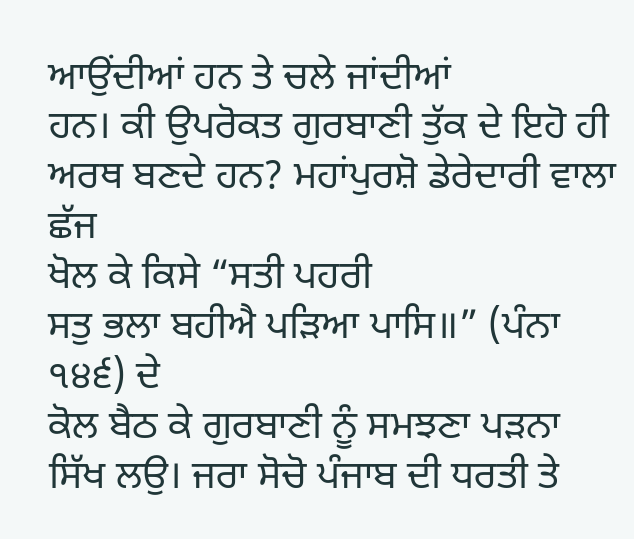ਆਉਂਦੀਆਂ ਹਨ ਤੇ ਚਲੇ ਜਾਂਦੀਆਂ
ਹਨ। ਕੀ ਉਪਰੋਕਤ ਗੁਰਬਾਣੀ ਤੁੱਕ ਦੇ ਇਹੋ ਹੀ ਅਰਥ ਬਣਦੇ ਹਨ? ਮਹਾਂਪੁਰਸ਼ੋ ਡੇਰੇਦਾਰੀ ਵਾਲਾ ਛੱਜ
ਖੋਲ ਕੇ ਕਿਸੇ “ਸਤੀ ਪਹਰੀ
ਸਤੁ ਭਲਾ ਬਹੀਐ ਪੜਿਆ ਪਾਸਿ॥” (ਪੰਨਾ ੧੪੬) ਦੇ
ਕੋਲ ਬੈਠ ਕੇ ਗੁਰਬਾਣੀ ਨੂੰ ਸਮਝਣਾ ਪੜਨਾ ਸਿੱਖ ਲਉ। ਜਰਾ ਸੋਚੋ ਪੰਜਾਬ ਦੀ ਧਰਤੀ ਤੇ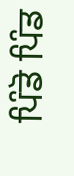ਪਿੰਡੋ ਪਿੰਡ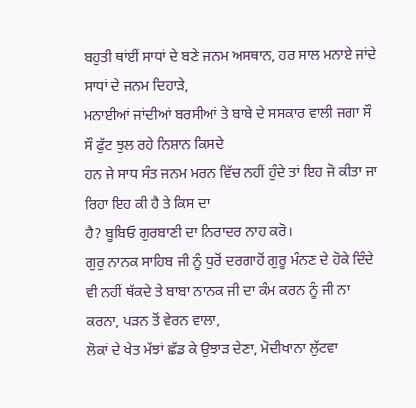ਬਹੁਤੀ ਥਾਂਈਂ ਸਾਧਾਂ ਦੇ ਬਣੇ ਜਨਮ ਅਸਥਾਨ, ਹਰ ਸਾਲ ਮਨਾਏ ਜਾਂਦੇ ਸਾਧਾਂ ਦੇ ਜਨਮ ਦਿਹਾੜੇ,
ਮਨਾਈਆਂ ਜਾਂਦੀਆਂ ਬਰਸੀਆਂ ਤੇ ਬਾਬੇ ਦੇ ਸਸਕਾਰ ਵਾਲੀ ਜਗਾ ਸੌ ਸੌ ਫੁੱਟ ਝੁਲ ਰਹੇ ਨਿਸ਼ਾਨ ਕਿਸਦੇ
ਹਨ ਜੇ ਸਾਧ ਸੰਤ ਜਨਮ ਮਰਨ ਵਿੱਚ ਨਹੀਂ ਹੁੰਦੇ ਤਾਂ ਇਹ ਜੋ ਕੀਤਾ ਜਾ ਰਿਹਾ ਇਹ ਕੀ ਹੈ ਤੇ ਕਿਸ ਦਾ
ਹੈ? ਬੂਬਿਓ ਗੁਰਬਾਣੀ ਦਾ ਨਿਰਾਦਰ ਨਾਹ ਕਰੋ।
ਗੁਰੁ ਨਾਨਕ ਸਾਹਿਬ ਜੀ ਨੂੰ ਧੁਰੋਂ ਦਰਗਾਹੋਂ ਗੁਰੂ ਮੰਨਣ ਦੇ ਹੋਕੇ ਦਿੰਦੇ
ਵੀ ਨਹੀਂ ਥੱਕਦੇ ਤੇ ਬਾਬਾ ਨਾਨਕ ਜੀ ਦਾ ਕੰਮ ਕਰਨ ਨੂੰ ਜੀ ਨਾ ਕਰਨਾ, ਪੜਨ ਤੋਂ ਵੇਰਨ ਵਾਲਾ,
ਲੋਕਾਂ ਦੇ ਖੇਤ ਮੱਝਾਂ ਛੱਡ ਕੇ ਉਝਾੜ ਦੇਣਾ, ਮੋਦੀਖਾਨਾ ਲੁੱਟਵਾ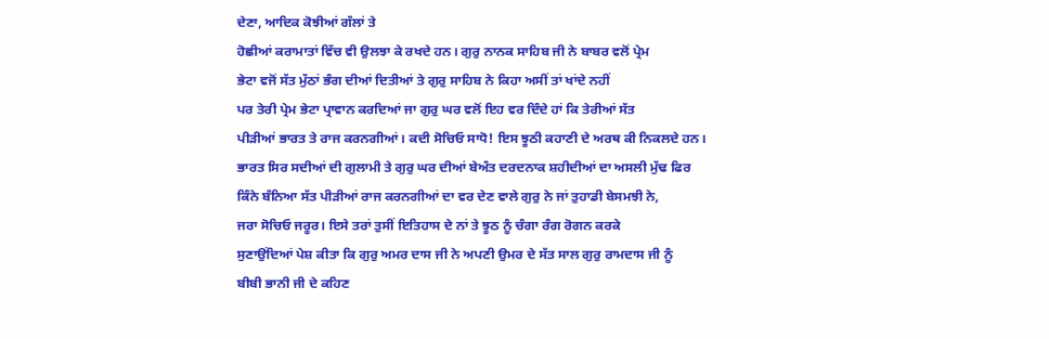ਦੇਣਾ, ਆਦਿਕ ਕੋਝੀਆਂ ਗੱਲਾਂ ਤੇ
ਹੋਛੀਆਂ ਕਰਾਮਾਤਾਂ ਵਿੱਚ ਵੀ ਉਲਝਾ ਕੇ ਰਖਦੇ ਹਨ। ਗੁਰੁ ਨਾਨਕ ਸਾਹਿਬ ਜੀ ਨੇ ਬਾਬਰ ਵਲੋਂ ਪ੍ਰੇਮ
ਭੇਟਾ ਵਜੋਂ ਸੱਤ ਮੁੱਠਾਂ ਭੰਗ ਦੀਆਂ ਦਿਤੀਆਂ ਤੇ ਗੁਰੁ ਸਾਹਿਬ ਨੇ ਕਿਹਾ ਅਸੀਂ ਤਾਂ ਖਾਂਦੇ ਨਹੀਂ
ਪਰ ਤੇਰੀ ਪ੍ਰੇਮ ਭੇਟਾ ਪ੍ਰਾਵਾਨ ਕਰਦਿਆਂ ਜਾ ਗੁਰੁ ਘਰ ਵਲੋਂ ਇਹ ਵਰ ਦਿੰਦੇ ਹਾਂ ਕਿ ਤੇਰੀਆਂ ਸੱਤ
ਪੀੜੀਆਂ ਭਾਰਤ ਤੇ ਰਾਜ ਕਰਨਗੀਆਂ। ਕਦੀ ਸੋਚਿਓ ਸਾਧੋ! ਇਸ ਝੂਠੀ ਕਹਾਣੀ ਦੇ ਅਰਥ ਕੀ ਨਿਕਲਦੇ ਹਨ।
ਭਾਰਤ ਸਿਰ ਸਦੀਆਂ ਦੀ ਗੁਲਾਮੀ ਤੇ ਗੁਰੁ ਘਰ ਦੀਆਂ ਬੇਅੰਤ ਦਰਦਨਾਕ ਸ਼ਹੀਦੀਆਂ ਦਾ ਅਸਲੀ ਮੁੱਢ ਫਿਰ
ਕਿੰਨੇ ਬੰਨਿਆ ਸੱਤ ਪੀੜੀਆਂ ਰਾਜ ਕਰਨਗੀਆਂ ਦਾ ਵਰ ਦੇਣ ਵਾਲੇ ਗੁਰੁ ਨੇ ਜਾਂ ਤੁਹਾਡੀ ਬੇਸਮਝੀ ਨੇ,
ਜਰਾ ਸੋਚਿਓ ਜਰੂਰ। ਇਸੇ ਤਰਾਂ ਤੁਸੀਂ ਇਤਿਹਾਸ ਦੇ ਨਾਂ ਤੇ ਝੂਠ ਨੂੰ ਚੰਗਾ ਰੰਗ ਰੋਗਨ ਕਰਕੇ
ਸੁਣਾਉਂਦਿਆਂ ਪੇਸ਼ ਕੀਤਾ ਕਿ ਗੁਰੁ ਅਮਰ ਦਾਸ ਜੀ ਨੇ ਅਪਣੀ ਉਮਰ ਦੇ ਸੱਤ ਸਾਲ ਗੁਰੁ ਰਾਮਦਾਸ ਜੀ ਨੂੰ
ਬੀਬੀ ਭਾਨੀ ਜੀ ਦੇ ਕਹਿਣ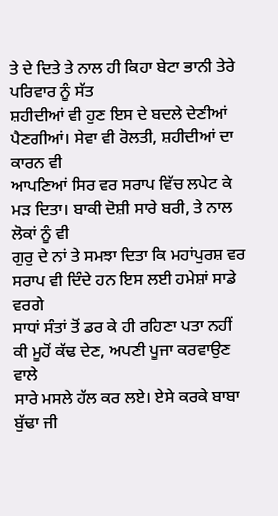ਤੇ ਦੇ ਦਿਤੇ ਤੇ ਨਾਲ ਹੀ ਕਿਹਾ ਬੇਟਾ ਭਾਨੀ ਤੇਰੇ ਪਰਿਵਾਰ ਨੂੰ ਸੱਤ
ਸ਼ਹੀਦੀਆਂ ਵੀ ਹੁਣ ਇਸ ਦੇ ਬਦਲੇ ਦੇਣੀਆਂ ਪੈਣਗੀਆਂ। ਸੇਵਾ ਵੀ ਰੋਲਤੀ, ਸ਼ਹੀਦੀਆਂ ਦਾ ਕਾਰਨ ਵੀ
ਆਪਣਿਆਂ ਸਿਰ ਵਰ ਸਰਾਪ ਵਿੱਚ ਲਪੇਟ ਕੇ ਮੜ ਦਿਤਾ। ਬਾਕੀ ਦੋਸ਼ੀ ਸਾਰੇ ਬਰੀ, ਤੇ ਨਾਲ ਲੋਕਾਂ ਨੂੰ ਵੀ
ਗੁਰੁ ਦੇ ਨਾਂ ਤੇ ਸਮਝਾ ਦਿਤਾ ਕਿ ਮਹਾਂਪੁਰਸ਼ ਵਰ ਸਰਾਪ ਵੀ ਦਿੰਦੇ ਹਨ ਇਸ ਲਈ ਹਮੇਸ਼ਾਂ ਸਾਡੇ ਵਰਗੇ
ਸਾਧਾਂ ਸੰਤਾਂ ਤੋਂ ਡਰ ਕੇ ਹੀ ਰਹਿਣਾ ਪਤਾ ਨਹੀਂ ਕੀ ਮੂਹੋਂ ਕੱਢ ਦੇਣ, ਅਪਣੀ ਪੂਜਾ ਕਰਵਾਉਣ ਵਾਲੇ
ਸਾਰੇ ਮਸਲੇ ਹੱਲ ਕਰ ਲਏ। ਏਸੇ ਕਰਕੇ ਬਾਬਾ ਬੁੱਢਾ ਜੀ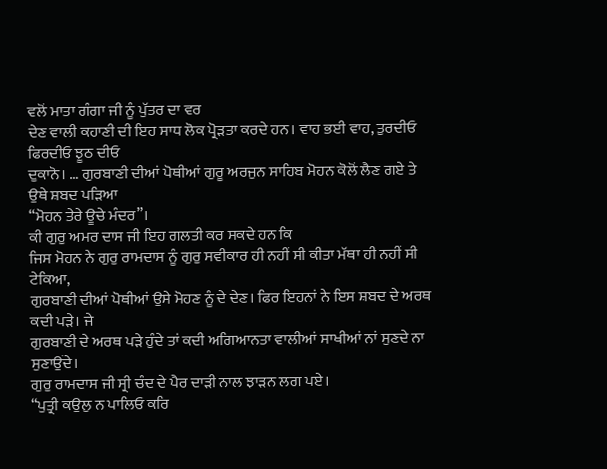ਵਲੋਂ ਮਾਤਾ ਗੰਗਾ ਜੀ ਨੂੰ ਪੁੱਤਰ ਦਾ ਵਰ
ਦੇਣ ਵਾਲੀ ਕਹਾਣੀ ਦੀ ਇਹ ਸਾਧ ਲੋਕ ਪ੍ਰੋੜਤਾ ਕਰਦੇ ਹਨ। ਵਾਹ ਭਈ ਵਾਹ, ਤੁਰਦੀਓ ਫਿਰਦੀਓ ਝੂਠ ਦੀਓ
ਦੁਕਾਨੋ। … ਗੁਰਬਾਣੀ ਦੀਆਂ ਪੋਥੀਆਂ ਗੁਰੂ ਅਰਜੁਨ ਸਾਹਿਬ ਮੋਹਨ ਕੋਲੋਂ ਲੈਣ ਗਏ ਤੇ ਉਥੇ ਸ਼ਬਦ ਪੜਿਆ
“ਮੋਹਨ ਤੇਰੇ ਊਚੇ ਮੰਦਰ”।
ਕੀ ਗੁਰੁ ਅਮਰ ਦਾਸ ਜੀ ਇਹ ਗਲਤੀ ਕਰ ਸਕਦੇ ਹਨ ਕਿ
ਜਿਸ ਮੋਹਨ ਨੇ ਗੁਰੁ ਰਾਮਦਾਸ ਨੂੰ ਗੁਰੁ ਸਵੀਕਾਰ ਹੀ ਨਹੀਂ ਸੀ ਕੀਤਾ ਮੱਥਾ ਹੀ ਨਹੀਂ ਸੀ ਟੇਕਿਆ,
ਗੁਰਬਾਣੀ ਦੀਆਂ ਪੋਥੀਆਂ ਉਸੇ ਮੋਹਣ ਨੂੰ ਦੇ ਦੇਣ। ਫਿਰ ਇਹਨਾਂ ਨੇ ਇਸ ਸ਼ਬਦ ਦੇ ਅਰਥ ਕਦੀ ਪੜੇ। ਜੇ
ਗੁਰਬਾਣੀ ਦੇ ਅਰਥ ਪੜੇ ਹੁੰਦੇ ਤਾਂ ਕਦੀ ਅਗਿਆਨਤਾ ਵਾਲੀਆਂ ਸਾਖੀਆਂ ਨਾਂ ਸੁਣਦੇ ਨਾ ਸੁਣਾਉਂਦੇ।
ਗੁਰੁ ਰਾਮਦਾਸ ਜੀ ਸ੍ਰੀ ਚੰਦ ਦੇ ਪੈਰ ਦਾੜੀ ਨਾਲ ਝਾੜਨ ਲਗ ਪਏ।
“ਪੁਤ੍ਰੀ ਕਉਲੁ ਨ ਪਾਲਿਓ ਕਰਿ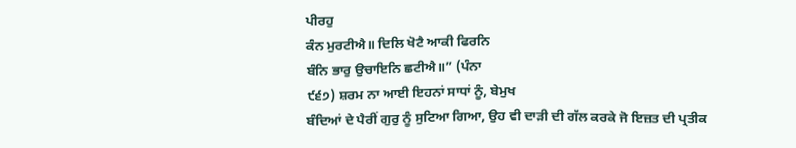ਪੀਰਹੁ
ਕੰਨ ਮੁਰਟੀਐ॥ ਦਿਲਿ ਖੋਟੈ ਆਕੀ ਫਿਰਨਿ
ਬੰਨਿ ਭਾਰੁ ਉਚਾਇਨਿ ਛਟੀਐ॥” (ਪੰਨਾ
੯੬੭) ਸ਼ਰਮ ਨਾ ਆਈ ਇਹਨਾਂ ਸਾਧਾਂ ਨੂੰ, ਬੇਮੁਖ
ਬੰਦਿਆਂ ਦੇ ਪੈਰੀਂ ਗੁਰੁ ਨੂੰ ਸੁਟਿਆ ਗਿਆ, ਉਹ ਵੀ ਦਾੜੀ ਦੀ ਗੱਲ ਕਰਕੇ ਜੋ ਇਜ਼ਤ ਦੀ ਪ੍ਰਤੀਕ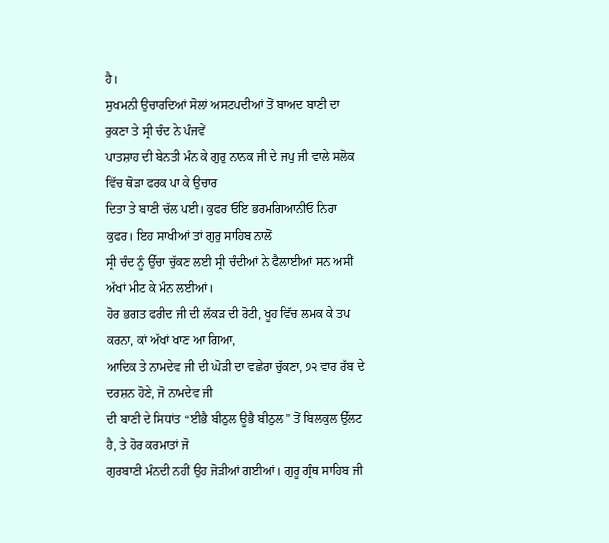ਹੈ।
ਸੁਖਮਨੀ ਉਚਾਰਦਿਆਂ ਸੋਲਾਂ ਅਸਟਪਦੀਆਂ ਤੋਂ ਬਾਅਦ ਬਾਣੀ ਦਾ ਰੁਕਣਾ ਤੇ ਸ੍ਰੀ ਚੰਦ ਨੇ ਪੰਜਵੇਂ
ਪਾਤਸ਼ਾਹ ਦੀ ਬੇਨਤੀ ਮੰਨ ਕੇ ਗੁਰੁ ਨਾਨਕ ਜੀ ਦੇ ਜਪੁ ਜੀ ਵਾਲੇ ਸਲੋਕ ਵਿੱਚ ਥੋੜਾ ਫਰਕ ਪਾ ਕੇ ਉਚਾਰ
ਦਿਤਾ ਤੇ ਬਾਣੀ ਚੱਲ ਪਈ। ਕੁਫਰ ਓਇ ਭਰਮਗਿਆਨੀਓ ਨਿਰਾ ਕੁਫਰ। ਇਹ ਸਾਖੀਆਂ ਤਾਂ ਗੁਰੁ ਸਾਹਿਬ ਨਾਲੋਂ
ਸ੍ਰੀ ਚੰਦ ਨੂੰ ਉੱਚਾ ਚੁੱਕਣ ਲਈ ਸ੍ਰੀ ਚੰਦੀਆਂ ਨੇ ਫੈਲਾਈਆਂ ਸਨ ਅਸੀਂ ਅੱਖਾਂ ਮੀਟ ਕੇ ਮੰਨ ਲਈਆਂ।
ਹੋਰ ਭਗਤ ਫਰੀਦ ਜੀ ਦੀ ਲੱਕੜ ਦੀ ਰੋਟੀ, ਖੂਹ ਵਿੱਚ ਲਮਕ ਕੇ ਤਪ ਕਰਨਾ, ਕਾਂ ਅੱਖਾਂ ਖਾਣ ਆ ਗਿਆ,
ਆਦਿਕ ਤੇ ਨਾਮਦੇਵ ਜੀ ਦੀ ਘੋੜੀ ਦਾ ਵਛੇਰਾ ਚੁੱਕਣਾ, ੭੨ ਵਾਰ ਰੱਬ ਦੇ ਦਰਸ਼ਨ ਹੋਣੇ, ਜੋ ਨਾਮਦੇਵ ਜੀ
ਦੀ ਬਾਣੀ ਦੇ ਸਿਧਾਂਤ “ਈਭੈ ਬੀਠੁਲ ਊਭੈ ਬੀਠੁਲ” ਤੋਂ ਬਿਲਕੁਲ ਉੱਲਟ ਹੈ, ਤੇ ਹੋਰ ਕਰਮਾਤਾਂ ਜੋ
ਗੁਰਬਾਣੀ ਮੰਨਦੀ ਨਹੀਂ ਉਹ ਜੋੜੀਆਂ ਗਈਆਂ। ਗੁਰੂ ਗ੍ਰੰਥ ਸਾਹਿਬ ਜੀ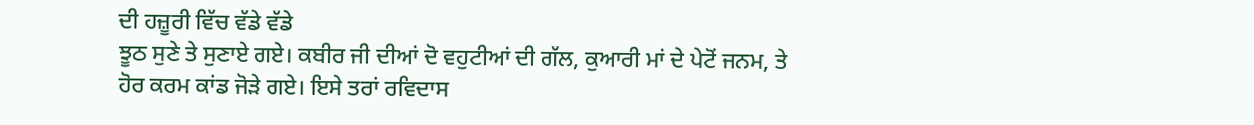ਦੀ ਹਜ਼ੂਰੀ ਵਿੱਚ ਵੱਡੇ ਵੱਡੇ
ਝੂਠ ਸੁਣੇ ਤੇ ਸੁਣਾਏ ਗਏ। ਕਬੀਰ ਜੀ ਦੀਆਂ ਦੋ ਵਹੁਟੀਆਂ ਦੀ ਗੱਲ, ਕੁਆਰੀ ਮਾਂ ਦੇ ਪੇਟੋਂ ਜਨਮ, ਤੇ
ਹੋਰ ਕਰਮ ਕਾਂਡ ਜੋੜੇ ਗਏ। ਇਸੇ ਤਰਾਂ ਰਵਿਦਾਸ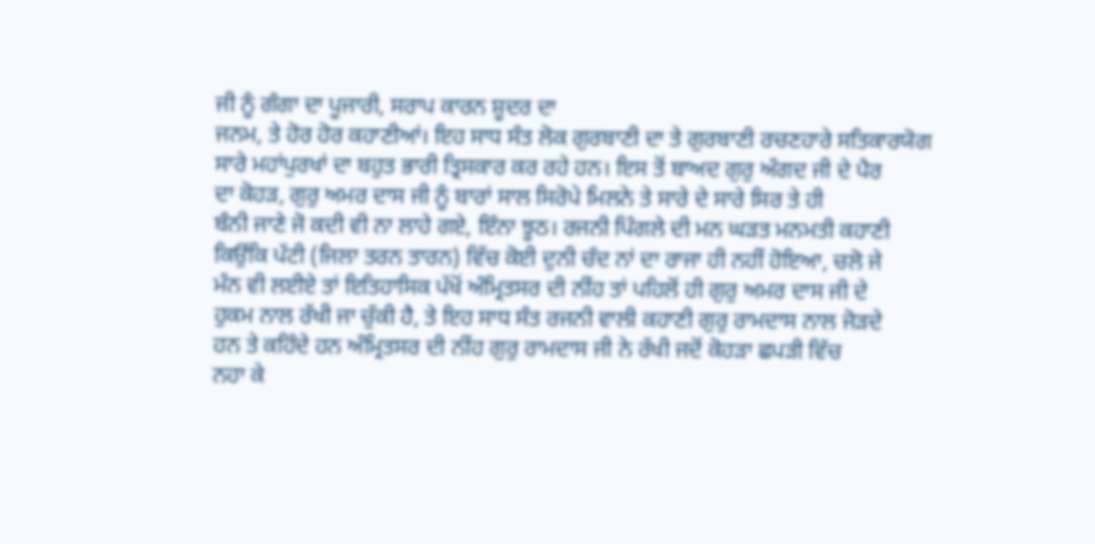ਜੀ ਨੂੰ ਗੰਗਾ ਦਾ ਪੂਜਾਰੀ, ਸਰਾਪ ਕਾਰਨ ਸ਼ੂਦਰ ਦਾ
ਜਨਮ, ਤੇ ਹੋਰ ਹੋਰ ਕਹਾਣੀਆਂ। ਇਹ ਸਾਧ ਸੰਤ ਲੋਕ ਗੁਰਬਾਣੀ ਦਾ ਤੇ ਗੁਰਬਾਣੀ ਰਚਣਹਾਰੇ ਸਤਿਕਾਰਯੋਗ
ਸਾਰੇ ਮਹਾਂਪੁਰਖਾਂ ਦਾ ਬਹੁਤ ਭਾਰੀ ਤ੍ਰਿਸਕਾਰ ਕਰ ਰਹੇ ਹਨ। ਇਸ ਤੋਂ ਬਾਅਦ ਗੁਰੁ ਅੰਗਦ ਜੀ ਦੇ ਪੈਰ
ਦਾ ਕੋਹੜ, ਗੁਰੁ ਅਮਰ ਦਾਸ ਜੀ ਨੂੰ ਬਾਰਾਂ ਸਾਲ ਸਿਰੋਪੇ ਮਿਲਨੇ ਤੇ ਸਾਰੇ ਦੇ ਸਾਰੇ ਸਿਰ ਤੇ ਹੀ
ਬੰਨੀ ਜਾਣੇ ਜੋ ਕਦੀ ਵੀ ਨਾ ਲਾਹੇ ਗਏ, ਇੰਨਾ ਝੂਠ। ਰਜਨੀ ਪਿੰਗਲੇ ਦੀ ਮਨ ਘੜਤ ਮਨਮਤੀ ਕਹਾਣੀ
ਕਿਉਂਕਿ ਪੱਟੀ (ਜਿਲਾ ਤਰਨ ਤਾਰਨ) ਵਿੱਚ ਕੋਈ ਦੁਨੀ ਚੰਦ ਨਾਂ ਦਾ ਰਾਜਾ ਹੀ ਨਹੀਂ ਹੋਇਆ, ਚਲੋ ਜੇ
ਮੰਨ ਵੀ ਲਈਏ ਤਾਂ ਇਤਿਹਾਸਿਕ ਪੱਖੋਂ ਅੰਮ੍ਰਿਤਸਰ ਦੀ ਨੀਂਹ ਤਾਂ ਪਹਿਲੋਂ ਹੀ ਗੁਰੁ ਅਮਰ ਦਾਸ ਜੀ ਦੇ
ਹੁਕਮ ਨਾਲ ਰੱਖੀ ਜਾ ਚੁੱਕੀ ਹੈ, ਤੇ ਇਹ ਸਾਧ ਸੰਤ ਰਜਨੀ ਵਾਲੀ ਕਹਾਣੀ ਗੁਰੁ ਰਾਮਦਾਸ ਨਾਲ ਜੋੜਦੇ
ਹਨ ਤੇ ਕਹਿੰਦੇ ਹਨ ਅੰਮ੍ਰਿਤਸਰ ਦੀ ਨੀਂਹ ਗੁਰੁ ਰਾਮਦਾਸ ਜੀ ਨੇ ਰੱਖੀ ਜਦੋਂ ਕੋਹੜਾ ਛਪੜੀ ਵਿੱਚ
ਨਹਾ ਕੇ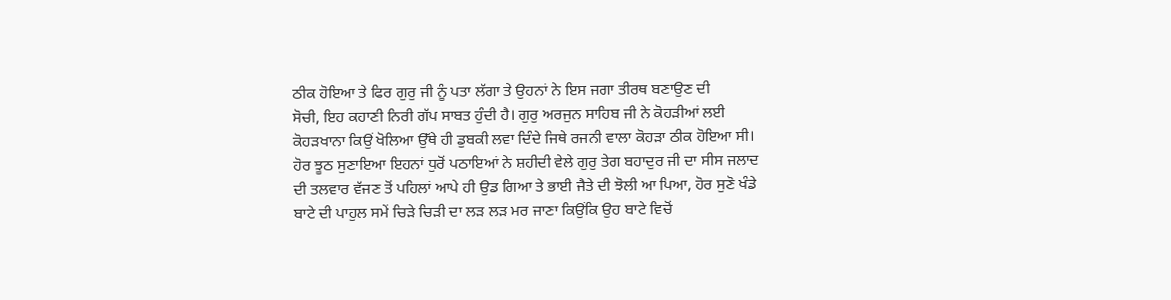ਠੀਕ ਹੋਇਆ ਤੇ ਫਿਰ ਗੁਰੁ ਜੀ ਨੂੰ ਪਤਾ ਲੱਗਾ ਤੇ ਉਹਨਾਂ ਨੇ ਇਸ ਜਗਾ ਤੀਰਥ ਬਣਾਉਣ ਦੀ
ਸੋਚੀ, ਇਹ ਕਹਾਣੀ ਨਿਰੀ ਗੱਪ ਸਾਬਤ ਹੁੰਦੀ ਹੈ। ਗੁਰੁ ਅਰਜੁਨ ਸਾਹਿਬ ਜੀ ਨੇ ਕੋਹੜੀਆਂ ਲਈ
ਕੋਹੜਖਾਨਾ ਕਿਉਂ ਖੋਲਿਆ ਉੱਥੇ ਹੀ ਡੁਬਕੀ ਲਵਾ ਦਿੰਦੇ ਜਿਥੇ ਰਜਨੀ ਵਾਲਾ ਕੋਹੜਾ ਠੀਕ ਹੋਇਆ ਸੀ।
ਹੋਰ ਝੂਠ ਸੁਣਾਇਆ ਇਹਨਾਂ ਧੁਰੋਂ ਪਠਾਇਆਂ ਨੇ ਸ਼ਹੀਦੀ ਵੇਲੇ ਗੁਰੁ ਤੇਗ ਬਹਾਦੁਰ ਜੀ ਦਾ ਸੀਸ ਜਲਾਦ
ਦੀ ਤਲਵਾਰ ਵੱਜਣ ਤੋਂ ਪਹਿਲਾਂ ਆਪੇ ਹੀ ਉਡ ਗਿਆ ਤੇ ਭਾਈ ਜੈਤੇ ਦੀ ਝੋਲੀ ਆ ਪਿਆ, ਹੋਰ ਸੁਣੋ ਖੰਡੇ
ਬਾਟੇ ਦੀ ਪਾਹੁਲ ਸਮੇਂ ਚਿੜੇ ਚਿੜੀ ਦਾ ਲੜ ਲੜ ਮਰ ਜਾਣਾ ਕਿਉਂਕਿ ਉਹ ਬਾਟੇ ਵਿਚੋਂ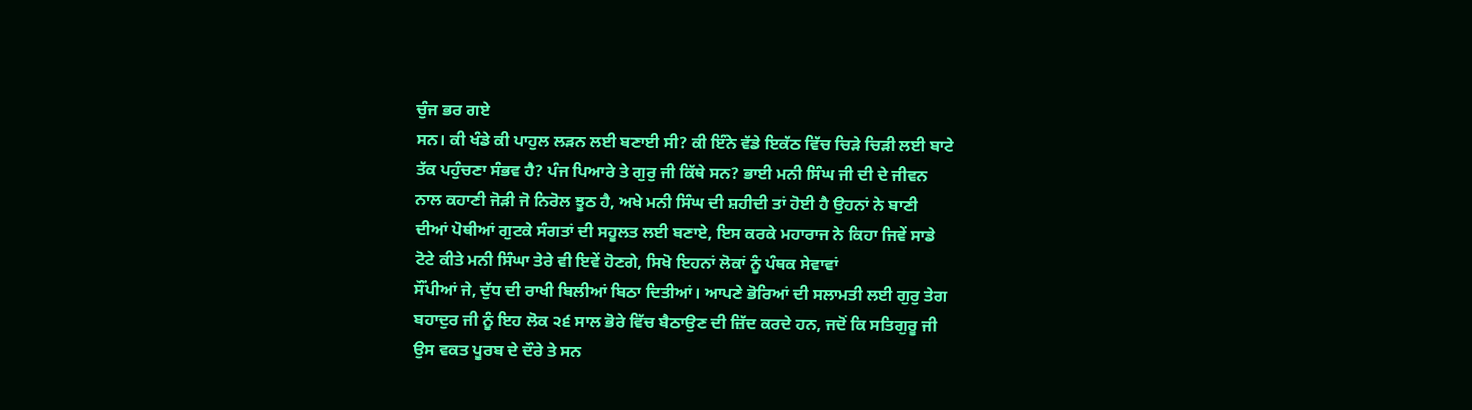ਚੁੰਜ ਭਰ ਗਏ
ਸਨ। ਕੀ ਖੰਡੇ ਕੀ ਪਾਹੁਲ ਲੜਨ ਲਈ ਬਣਾਈ ਸੀ? ਕੀ ਇੰਨੇ ਵੱਡੇ ਇਕੱਠ ਵਿੱਚ ਚਿੜੇ ਚਿੜੀ ਲਈ ਬਾਟੇ
ਤੱਕ ਪਹੁੰਚਣਾ ਸੰਭਵ ਹੈ? ਪੰਜ ਪਿਆਰੇ ਤੇ ਗੁਰੁ ਜੀ ਕਿੱਥੇ ਸਨ? ਭਾਈ ਮਨੀ ਸਿੰਘ ਜੀ ਦੀ ਦੇ ਜੀਵਨ
ਨਾਲ ਕਹਾਣੀ ਜੋੜੀ ਜੋ ਨਿਰੋਲ ਝੂਠ ਹੈ, ਅਖੇ ਮਨੀ ਸਿੰਘ ਦੀ ਸ਼ਹੀਦੀ ਤਾਂ ਹੋਈ ਹੈ ਉਹਨਾਂ ਨੇ ਬਾਣੀ
ਦੀਆਂ ਪੋਥੀਆਂ ਗੁਟਕੇ ਸੰਗਤਾਂ ਦੀ ਸਹੂਲਤ ਲਈ ਬਣਾਏ, ਇਸ ਕਰਕੇ ਮਹਾਰਾਜ ਨੇ ਕਿਹਾ ਜਿਵੇਂ ਸਾਡੇ
ਟੋਟੇ ਕੀਤੇ ਮਨੀ ਸਿੰਘਾ ਤੇਰੇ ਵੀ ਇਵੇਂ ਹੋਣਗੇ, ਸਿਖੋ ਇਹਨਾਂ ਲੋਕਾਂ ਨੂੰ ਪੰਥਕ ਸੇਵਾਵਾਂ
ਸੌਂਪੀਆਂ ਜੇ, ਦੁੱਧ ਦੀ ਰਾਖੀ ਬਿਲੀਆਂ ਬਿਠਾ ਦਿਤੀਆਂ। ਆਪਣੇ ਭੋਰਿਆਂ ਦੀ ਸਲਾਮਤੀ ਲਈ ਗੁਰੁ ਤੇਗ
ਬਹਾਦੁਰ ਜੀ ਨੂੰ ਇਹ ਲੋਕ ੨੬ ਸਾਲ ਭੋਰੇ ਵਿੱਚ ਬੈਠਾਉਣ ਦੀ ਜ਼ਿੱਦ ਕਰਦੇ ਹਨ, ਜਦੋਂ ਕਿ ਸਤਿਗੁਰੂ ਜੀ
ਉਸ ਵਕਤ ਪੂਰਬ ਦੇ ਦੌਰੇ ਤੇ ਸਨ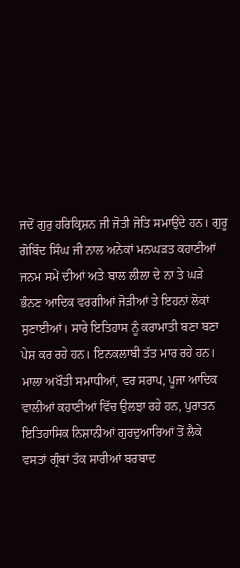ਜਦੋਂ ਗੁਰੁ ਹਰਿਕ੍ਰਿਸ਼ਨ ਜੀ ਜੋਤੀ ਜੋਤਿ ਸਮਾਉਂਦੇ ਹਨ। ਗੁਰੂ
ਗੋਬਿੰਦ ਸਿੰਘ ਜੀ ਨਾਲ ਅਨੇਕਾਂ ਮਨਘੜਤ ਕਹਾਣੀਆਂ ਜਨਮ ਸਮੇਂ ਦੀਆਂ ਅਤੇ ਬਾਲ ਲੀਲਾ ਦੇ ਨਾ ਤੇ ਘੜੇ
ਭੰਨਣ ਆਦਿਕ ਵਰਗੀਆਂ ਜੋੜੀਆਂ ਤੇ ਇਹਨਾਂ ਲੋਕਾਂ ਸੁਣਾਈਆਂ। ਸਾਰੇ ਇਤਿਹਾਸ ਨੂੰ ਕਰਾਮਾਤੀ ਬਣਾ ਬਣਾ
ਪੇਸ਼ ਕਰ ਰਹੇ ਹਨ। ਇਨਕਲਾਬੀ ਤੱਤ ਮਾਰ ਰਹੇ ਹਨ। ਮਾਲਾ ਅਖੌਤੀ ਸਮਾਧੀਆਂ, ਵਰ ਸਰਾਪ, ਪੂਜਾ ਆਦਿਕ
ਵਾਲੀਆਂ ਕਹਾਣੀਆਂ ਵਿੱਚ ਉਲਝਾ ਰਹੇ ਹਨ, ਪੁਰਾਤਨ ਇਤਿਹਾਸਿਕ ਨਿਸ਼ਾਨੀਆਂ ਗੁਰਦੁਆਰਿਆਂ ਤੋਂ ਲੈਕੇ
ਵਸਤਾਂ ਗ੍ਰੰਥਾਂ ਤੱਕ ਸਾਰੀਆਂ ਬਰਬਾਦ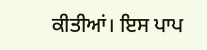ਕੀਤੀਆਂ। ਇਸ ਪਾਪ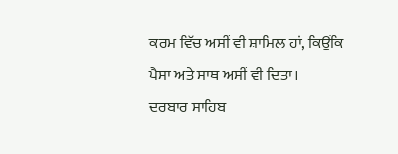ਕਰਮ ਵਿੱਚ ਅਸੀਂ ਵੀ ਸ਼ਾਮਿਲ ਹਾਂ, ਕਿਉਂਕਿ
ਪੈਸਾ ਅਤੇ ਸਾਥ ਅਸੀਂ ਵੀ ਦਿਤਾ।
ਦਰਬਾਰ ਸਾਹਿਬ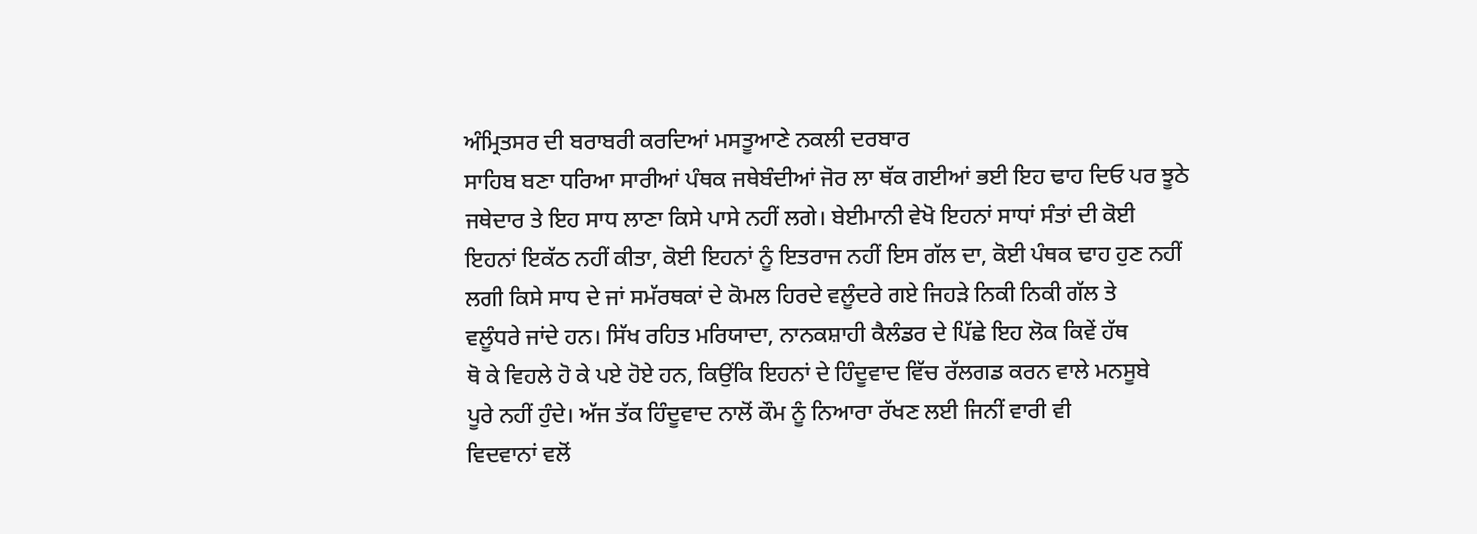ਅੰਮ੍ਰਿਤਸਰ ਦੀ ਬਰਾਬਰੀ ਕਰਦਿਆਂ ਮਸਤੂਆਣੇ ਨਕਲੀ ਦਰਬਾਰ
ਸਾਹਿਬ ਬਣਾ ਧਰਿਆ ਸਾਰੀਆਂ ਪੰਥਕ ਜਥੇਬੰਦੀਆਂ ਜੋਰ ਲਾ ਥੱਕ ਗਈਆਂ ਭਈ ਇਹ ਢਾਹ ਦਿਓ ਪਰ ਝੂਠੇ
ਜਥੇਦਾਰ ਤੇ ਇਹ ਸਾਧ ਲਾਣਾ ਕਿਸੇ ਪਾਸੇ ਨਹੀਂ ਲਗੇ। ਬੇਈਮਾਨੀ ਵੇਖੋ ਇਹਨਾਂ ਸਾਧਾਂ ਸੰਤਾਂ ਦੀ ਕੋਈ
ਇਹਨਾਂ ਇਕੱਠ ਨਹੀਂ ਕੀਤਾ, ਕੋਈ ਇਹਨਾਂ ਨੂੰ ਇਤਰਾਜ ਨਹੀਂ ਇਸ ਗੱਲ ਦਾ, ਕੋਈ ਪੰਥਕ ਢਾਹ ਹੁਣ ਨਹੀਂ
ਲਗੀ ਕਿਸੇ ਸਾਧ ਦੇ ਜਾਂ ਸਮੱਰਥਕਾਂ ਦੇ ਕੋਮਲ ਹਿਰਦੇ ਵਲੂੰਦਰੇ ਗਏ ਜਿਹੜੇ ਨਿਕੀ ਨਿਕੀ ਗੱਲ ਤੇ
ਵਲੂੰਧਰੇ ਜਾਂਦੇ ਹਨ। ਸਿੱਖ ਰਹਿਤ ਮਰਿਯਾਦਾ, ਨਾਨਕਸ਼ਾਹੀ ਕੈਲੰਡਰ ਦੇ ਪਿੱਛੇ ਇਹ ਲੋਕ ਕਿਵੇਂ ਹੱਥ
ਥੋ ਕੇ ਵਿਹਲੇ ਹੋ ਕੇ ਪਏ ਹੋਏ ਹਨ, ਕਿਉਂਕਿ ਇਹਨਾਂ ਦੇ ਹਿੰਦੂਵਾਦ ਵਿੱਚ ਰੱਲਗਡ ਕਰਨ ਵਾਲੇ ਮਨਸੂਬੇ
ਪੂਰੇ ਨਹੀਂ ਹੁੰਦੇ। ਅੱਜ ਤੱਕ ਹਿੰਦੂਵਾਦ ਨਾਲੋਂ ਕੌਮ ਨੂੰ ਨਿਆਰਾ ਰੱਖਣ ਲਈ ਜਿਨੀਂ ਵਾਰੀ ਵੀ
ਵਿਦਵਾਨਾਂ ਵਲੋਂ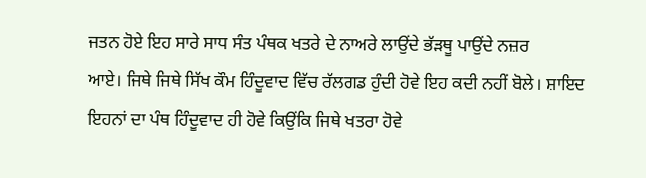ਜਤਨ ਹੋਏ ਇਹ ਸਾਰੇ ਸਾਧ ਸੰਤ ਪੰਥਕ ਖਤਰੇ ਦੇ ਨਾਅਰੇ ਲਾਉਂਦੇ ਭੱੜਥੂ ਪਾਉਂਦੇ ਨਜ਼ਰ
ਆਏ। ਜਿਥੇ ਜਿਥੇ ਸਿੱਖ ਕੌਮ ਹਿੰਦੂਵਾਦ ਵਿੱਚ ਰੱਲਗਡ ਹੁੰਦੀ ਹੋਵੇ ਇਹ ਕਦੀ ਨਹੀਂ ਬੋਲੇ। ਸ਼ਾਇਦ
ਇਹਨਾਂ ਦਾ ਪੰਥ ਹਿੰਦੂਵਾਦ ਹੀ ਹੋਵੇ ਕਿਉਂਕਿ ਜਿਥੇ ਖਤਰਾ ਹੋਵੇ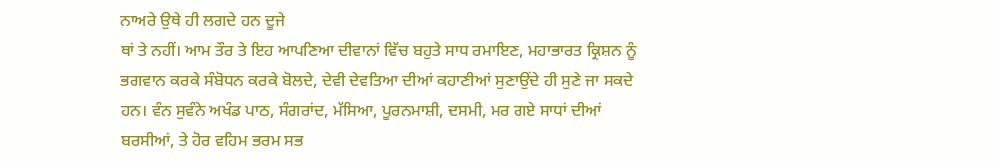ਨਾਅਰੇ ਉਥੇ ਹੀ ਲਗਦੇ ਹਨ ਦੂਜੇ
ਥਾਂ ਤੇ ਨਹੀਂ। ਆਮ ਤੌਰ ਤੇ ਇਹ ਆਪਣਿਆ ਦੀਵਾਨਾਂ ਵਿੱਚ ਬਹੁਤੇ ਸਾਧ ਰਮਾਇਣ, ਮਹਾਭਾਰਤ ਕ੍ਰਿਸ਼ਨ ਨੂੰ
ਭਗਵਾਨ ਕਰਕੇ ਸੰਬੋਧਨ ਕਰਕੇ ਬੋਲਦੇ, ਦੇਵੀ ਦੇਵਤਿਆ ਦੀਆਂ ਕਹਾਣੀਆਂ ਸੁਣਾਉਂਦੇ ਹੀ ਸੁਣੇ ਜਾ ਸਕਦੇ
ਹਨ। ਵੰਨ ਸੁਵੰਨੇ ਅਖੰਡ ਪਾਠ, ਸੰਗਰਾਂਦ, ਮੱਸਿਆ, ਪੂਰਨਮਾਸ਼ੀ, ਦਸਮੀ, ਮਰ ਗਏ ਸਾਧਾਂ ਦੀਆਂ
ਬਰਸੀਆਂ, ਤੇ ਹੋਰ ਵਹਿਮ ਭਰਮ ਸਭ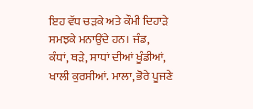ਇਹ ਵੱਧ ਚੜਕੇ ਅਤੇ ਕੌਮੀ ਦਿਹਾੜੇ ਸਮਝਕੇ ਮਨਾਉਂਦੇ ਹਨ। ਜੰਡ,
ਕੰਧਾਂ, ਥੜੇ, ਸਾਧਾਂ ਦੀਆਂ ਖੂੰਡੀਆਂ, ਖਾਲੀ ਕੁਰਸੀਆਂ. ਮਾਲਾ, ਭੋਰੇ ਪੂਜਣੇ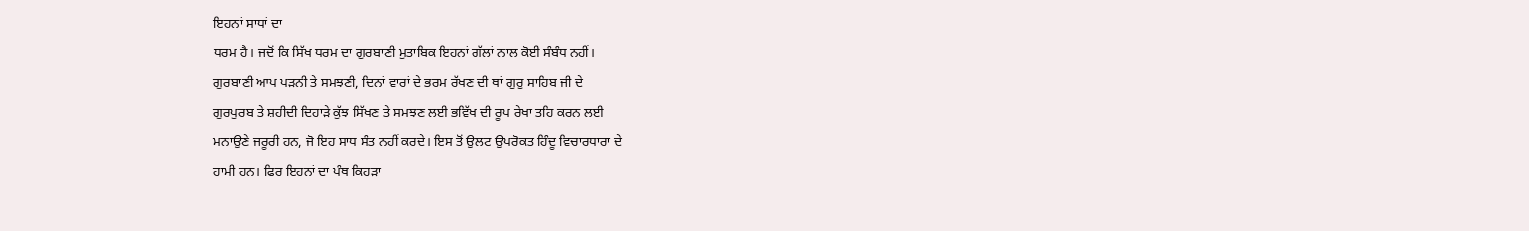ਇਹਨਾਂ ਸਾਧਾਂ ਦਾ
ਧਰਮ ਹੈ। ਜਦੋਂ ਕਿ ਸਿੱਖ ਧਰਮ ਦਾ ਗੁਰਬਾਣੀ ਮੁਤਾਬਿਕ ਇਹਨਾਂ ਗੱਲਾਂ ਨਾਲ ਕੋਈ ਸੰਬੰਧ ਨਹੀਂ।
ਗੁਰਬਾਣੀ ਆਪ ਪੜਨੀ ਤੇ ਸਮਝਣੀ, ਦਿਨਾਂ ਵਾਰਾਂ ਦੇ ਭਰਮ ਰੱਖਣ ਦੀ ਥਾਂ ਗੁਰੁ ਸਾਹਿਬ ਜੀ ਦੇ
ਗੁਰਪੁਰਬ ਤੇ ਸ਼ਹੀਦੀ ਦਿਹਾੜੇ ਕੁੱਝ ਸਿੱਖਣ ਤੇ ਸਮਝਣ ਲਈ ਭਵਿੱਖ ਦੀ ਰੂਪ ਰੇਖਾ ਤਹਿ ਕਰਨ ਲਈ
ਮਨਾਉਣੇ ਜਰੂਰੀ ਹਨ, ਜੋ ਇਹ ਸਾਧ ਸੰਤ ਨਹੀਂ ਕਰਦੇ। ਇਸ ਤੋਂ ਉਲਟ ਉਪਰੋਕਤ ਹਿੰਦੂ ਵਿਚਾਰਧਾਰਾ ਦੇ
ਹਾਮੀ ਹਨ। ਫਿਰ ਇਹਨਾਂ ਦਾ ਪੰਥ ਕਿਹੜਾ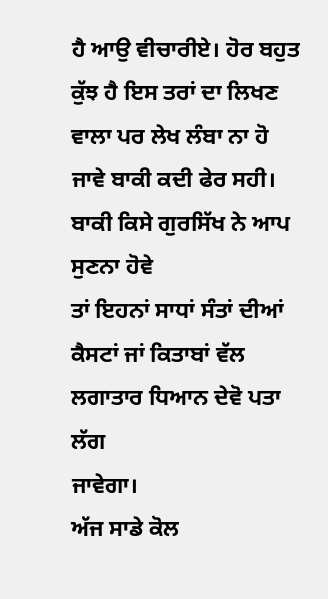ਹੈ ਆਉ ਵੀਚਾਰੀਏ। ਹੋਰ ਬਹੁਤ ਕੁੱਝ ਹੈ ਇਸ ਤਰਾਂ ਦਾ ਲਿਖਣ
ਵਾਲਾ ਪਰ ਲੇਖ ਲੰਬਾ ਨਾ ਹੋ ਜਾਵੇ ਬਾਕੀ ਕਦੀ ਫੇਰ ਸਹੀ। ਬਾਕੀ ਕਿਸੇ ਗੁਰਸਿੱਖ ਨੇ ਆਪ ਸੁਣਨਾ ਹੋਵੇ
ਤਾਂ ਇਹਨਾਂ ਸਾਧਾਂ ਸੰਤਾਂ ਦੀਆਂ ਕੈਸਟਾਂ ਜਾਂ ਕਿਤਾਬਾਂ ਵੱਲ ਲਗਾਤਾਰ ਧਿਆਨ ਦੇਵੋ ਪਤਾ ਲੱਗ
ਜਾਵੇਗਾ।
ਅੱਜ ਸਾਡੇ ਕੋਲ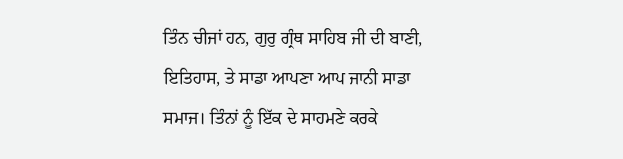ਤਿੰਨ ਚੀਜਾਂ ਹਨ, ਗੁਰੁ ਗ੍ਰੰਥ ਸਾਹਿਬ ਜੀ ਦੀ ਬਾਣੀ,
ਇਤਿਹਾਸ, ਤੇ ਸਾਡਾ ਆਪਣਾ ਆਪ ਜਾਨੀ ਸਾਡਾ ਸਮਾਜ। ਤਿੰਨਾਂ ਨੂੰ ਇੱਕ ਦੇ ਸਾਹਮਣੇ ਕਰਕੇ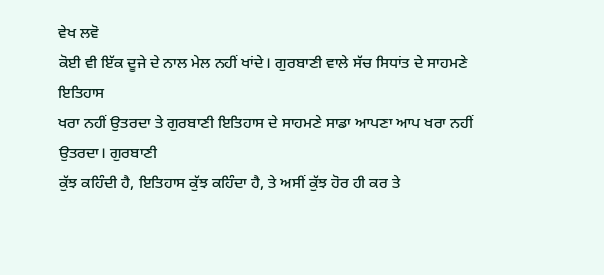ਵੇਖ ਲਵੋ
ਕੋਈ ਵੀ ਇੱਕ ਦੂਜੇ ਦੇ ਨਾਲ ਮੇਲ ਨਹੀਂ ਖਾਂਦੇ। ਗੁਰਬਾਣੀ ਵਾਲੇ ਸੱਚ ਸਿਧਾਂਤ ਦੇ ਸਾਹਮਣੇ ਇਤਿਹਾਸ
ਖਰਾ ਨਹੀਂ ਉਤਰਦਾ ਤੇ ਗੁਰਬਾਣੀ ਇਤਿਹਾਸ ਦੇ ਸਾਹਮਣੇ ਸਾਡਾ ਆਪਣਾ ਆਪ ਖਰਾ ਨਹੀਂ ਉਤਰਦਾ। ਗੁਰਬਾਣੀ
ਕੁੱਝ ਕਹਿੰਦੀ ਹੈ, ਇਤਿਹਾਸ ਕੁੱਝ ਕਹਿੰਦਾ ਹੈ, ਤੇ ਅਸੀਂ ਕੁੱਝ ਹੋਰ ਹੀ ਕਰ ਤੇ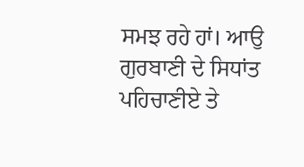ਸਮਝ ਰਹੇ ਹਾਂ। ਆਉ
ਗੁਰਬਾਣੀ ਦੇ ਸਿਧਾਂਤ ਪਹਿਚਾਣੀਏ ਤੇ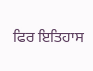ਫਿਰ ਇਤਿਹਾਸ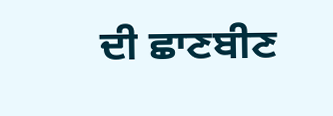ਦੀ ਛਾਣਬੀਣ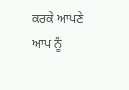ਕਰਕੇ ਆਪਣੇ ਆਪ ਨੂੰ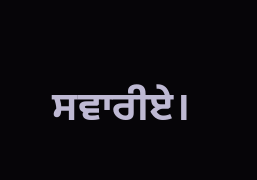ਸਵਾਰੀਏ।